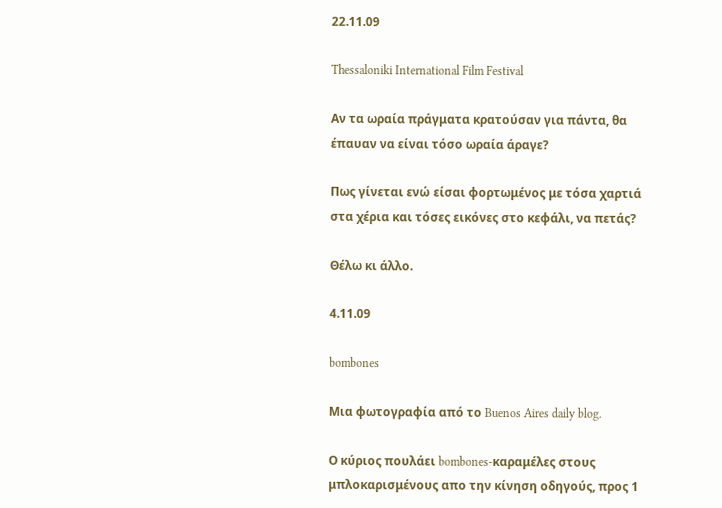22.11.09

Thessaloniki International Film Festival

Αν τα ωραία πράγματα κρατούσαν για πάντα, θα έπαυαν να είναι τόσο ωραία άραγε?

Πως γίνεται ενώ είσαι φορτωμένος με τόσα χαρτιά στα χέρια και τόσες εικόνες στο κεφάλι, να πετάς?

Θέλω κι άλλο.

4.11.09

bombones

Μια φωτογραφία από το Buenos Aires daily blog.

Ο κύριος πουλάει bombones-καραμέλες στους μπλοκαρισμένους απο την κίνηση οδηγούς, προς 1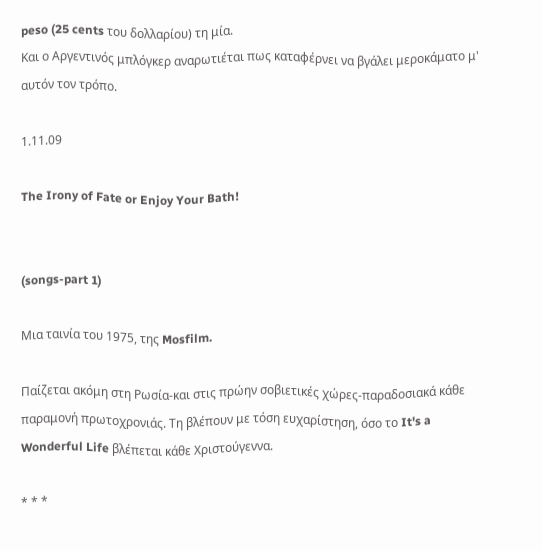peso (25 cents του δολλαρίου) τη μία.
Και ο Αργεντινός μπλόγκερ αναρωτιέται πως καταφέρνει να βγάλει μεροκάματο μ' αυτόν τον τρόπο.

1.11.09

The Irony of Fate or Enjoy Your Bath!


(songs-part 1)

Μια ταινία του 1975, της Mosfilm.

Παίζεται ακόμη στη Ρωσία-και στις πρώην σοβιετικές χώρες-παραδοσιακά κάθε παραμονή πρωτοχρονιάς. Τη βλέπουν με τόση ευχαρίστηση, όσο το It's a Wonderful Life βλέπεται κάθε Χριστούγεννα.

* * *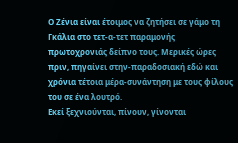Ο Ζένια είναι έτοιμος να ζητήσει σε γάμο τη Γκάλια στο τετ-α-τετ παραμονής πρωτοχρονιάς δείπνο τους. Μερικές ώρες πριν, πηγαίνει στην-παραδοσιακή εδώ και χρόνια τέτοια μέρα-συνάντηση με τους φίλους του σε ένα λουτρό.
Εκεί ξεχνιούνται, πίνουν, γίνονται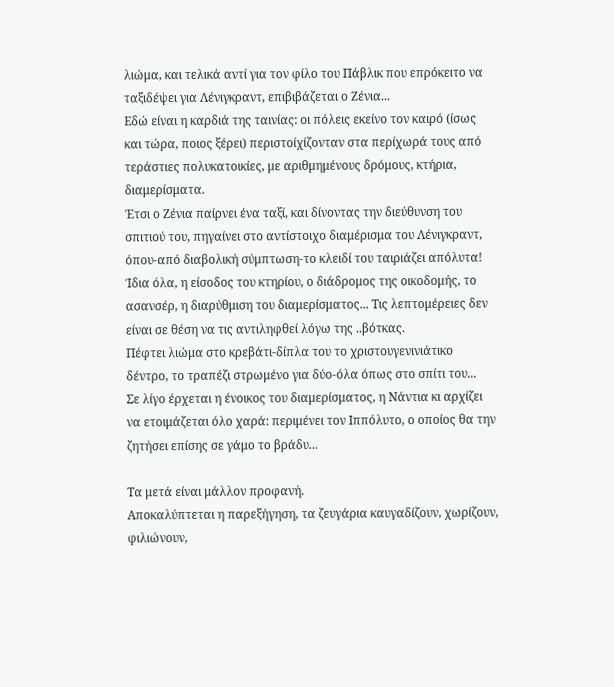λιώμα, και τελικά αντί για τον φίλο του Πάβλικ που επρόκειτο να ταξιδέψει για Λένιγκραντ, επιβιβάζεται ο Ζένια...
Εδώ είναι η καρδιά της ταινίας: οι πόλεις εκείνο τον καιρό (ίσως και τώρα, ποιος ξέρει) περιστοίχίζονταν στα περίχωρά τους από τεράστιες πολυκατοικίες, με αριθμημένους δρόμους, κτήρια, διαμερίσματα.
Έτσι ο Ζένια παίρνει ένα ταξί, και δίνοντας την διεύθυνση του σπιτιού του, πηγαίνει στο αντίστοιχο διαμέρισμα του Λένιγκραντ, όπου-από διαβολική σύμπτωση-το κλειδί του ταιριάζει απόλυτα!
Ίδια όλα, η είσοδος του κτηρίου, ο διάδρομος της οικοδομής, το ασανσέρ, η διαρύθμιση του διαμερίσματος... Τις λεπτομέρειες δεν είναι σε θέση να τις αντιληφθεί λόγω της ..βότκας.
Πέφτει λιώμα στο κρεβάτι-δίπλα του το χριστουγενινιάτικο δέντρο, το τραπέζι στρωμένο για δύο-όλα όπως στο σπίτι του...
Σε λίγο έρχεται η ένοικος του διαμερίσματος, η Νάντια κι αρχίζει να ετοιμάζεται όλο χαρά: περιμένει τον Ιππόλυτο, ο οποίος θα την ζητήσει επίσης σε γάμο το βράδυ...

Τα μετά είναι μάλλον προφανή.
Αποκαλύπτεται η παρεξήγηση, τα ζευγάρια καυγαδίζουν, χωρίζουν, φιλιώνουν,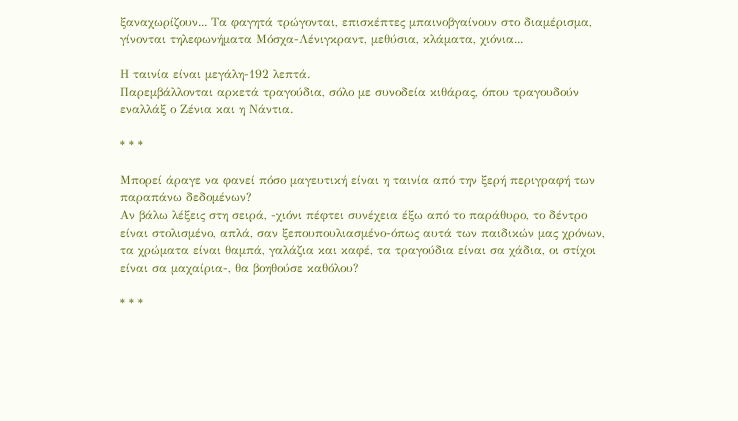ξαναχωρίζουν... Τα φαγητά τρώγονται, επισκέπτες μπαινοβγαίνουν στο διαμέρισμα, γίνονται τηλεφωνήματα Μόσχα-Λένιγκραντ, μεθύσια, κλάματα, χιόνια...

Η ταινία είναι μεγάλη-192 λεπτά.
Παρεμβάλλονται αρκετά τραγούδια, σόλο με συνοδεία κιθάρας, όπου τραγουδούν εναλλάξ ο Ζένια και η Νάντια.

* * *

Μπορεί άραγε να φανεί πόσο μαγευτική είναι η ταινία από την ξερή περιγραφή των παραπάνω δεδομένων?
Αν βάλω λέξεις στη σειρά, -χιόνι πέφτει συνέχεια έξω από το παράθυρο, το δέντρο είναι στολισμένο, απλά, σαν ξεπουπουλιασμένο-όπως αυτά των παιδικών μας χρόνων, τα χρώματα είναι θαμπά, γαλάζια και καφέ, τα τραγούδια είναι σα χάδια, οι στίχοι είναι σα μαχαίρια-, θα βοηθούσε καθόλου?

* * *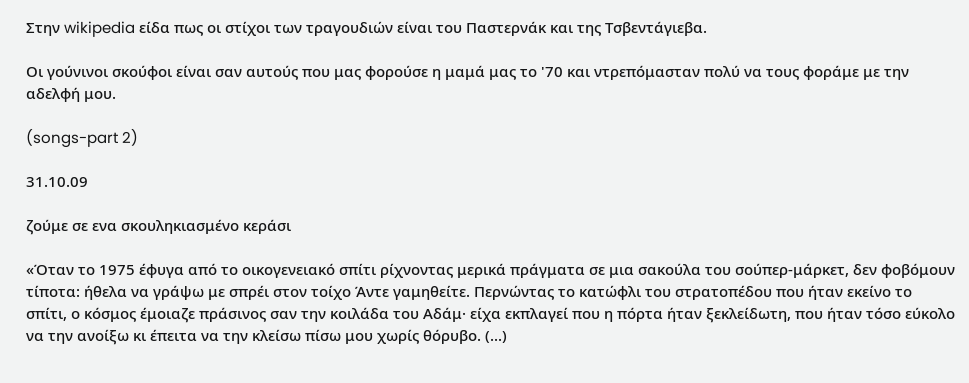Στην wikipedia είδα πως οι στίχοι των τραγουδιών είναι του Παστερνάκ και της Τσβεντάγιεβα.

Οι γούνινοι σκούφοι είναι σαν αυτούς που μας φορούσε η μαμά μας το '70 και ντρεπόμασταν πολύ να τους φοράμε με την αδελφή μου.

(songs-part 2)

31.10.09

ζούμε σε ενα σκουληκιασμένο κεράσι

«Όταν το 1975 έφυγα από το οικογενειακό σπίτι ρίχνοντας μερικά πράγματα σε μια σακούλα του σούπερ-μάρκετ, δεν φοβόμουν τίποτα: ήθελα να γράψω με σπρέι στον τοίχο Άντε γαμηθείτε. Περνώντας το κατώφλι του στρατοπέδου που ήταν εκείνο το σπίτι, ο κόσμος έμοιαζε πράσινος σαν την κοιλάδα του Αδάμ· είχα εκπλαγεί που η πόρτα ήταν ξεκλείδωτη, που ήταν τόσο εύκολο να την ανοίξω κι έπειτα να την κλείσω πίσω μου χωρίς θόρυβο. (...)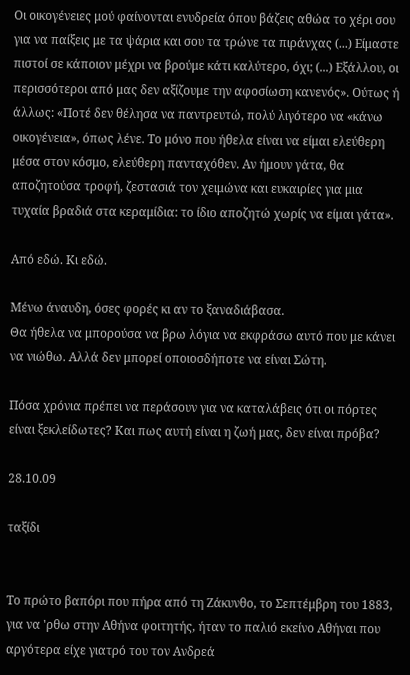Οι οικογένειες μού φαίνονται ενυδρεία όπου βάζεις αθώα το χέρι σου για να παίξεις με τα ψάρια και σου τα τρώνε τα πιράνχας (...) Είμαστε πιστοί σε κάποιον μέχρι να βρούμε κάτι καλύτερο, όχι; (...) Εξάλλου, οι περισσότεροι από μας δεν αξίζουμε την αφοσίωση κανενός». Ούτως ή άλλως: «Ποτέ δεν θέλησα να παντρευτώ, πολύ λιγότερο να «κάνω οικογένεια», όπως λένε. Το μόνο που ήθελα είναι να είμαι ελεύθερη μέσα στον κόσμο, ελεύθερη πανταχόθεν. Αν ήμουν γάτα, θα αποζητούσα τροφή, ζεστασιά τον χειμώνα και ευκαιρίες για μια τυχαία βραδιά στα κεραμίδια: το ίδιο αποζητώ χωρίς να είμαι γάτα».

Από εδώ. Κι εδώ.

Μένω άναυδη, όσες φορές κι αν το ξαναδιάβασα.
Θα ήθελα να μπορούσα να βρω λόγια να εκφράσω αυτό που με κάνει να νιώθω. Αλλά δεν μπορεί οποιοσδήποτε να είναι Σώτη.

Πόσα χρόνια πρέπει να περάσουν για να καταλάβεις ότι οι πόρτες είναι ξεκλείδωτες? Και πως αυτή είναι η ζωή μας, δεν είναι πρόβα?

28.10.09

ταξίδι


Το πρώτο βαπόρι που πήρα από τη Ζάκυνθο, το Σεπτέμβρη του 1883, για να 'ρθω στην Αθήνα φοιτητής, ήταν το παλιό εκείνο Αθήναι που αργότερα είχε γιατρό του τον Ανδρεά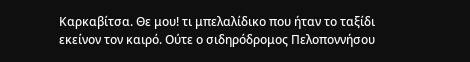Καρκαβίτσα. Θε μου! τι μπελαλίδικο που ήταν το ταξίδι εκείνον τον καιρό. Ούτε ο σιδηρόδρομος Πελοποννήσου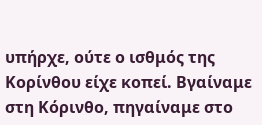υπήρχε, ούτε ο ισθμός της Κορίνθου είχε κοπεί. Βγαίναμε στη Κόρινθο, πηγαίναμε στο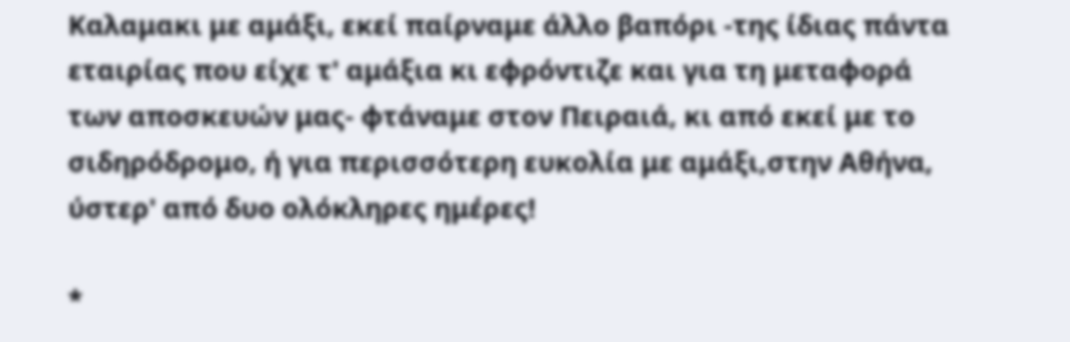Καλαμακι με αμάξι, εκεί παίρναμε άλλο βαπόρι -της ίδιας πάντα εταιρίας που είχε τ' αμάξια κι εφρόντιζε και για τη μεταφορά των αποσκευών μας- φτάναμε στον Πειραιά, κι από εκεί με το σιδηρόδρομο, ή για περισσότερη ευκολία με αμάξι,στην Αθήνα, ύστερ' από δυο ολόκληρες ημέρες!

*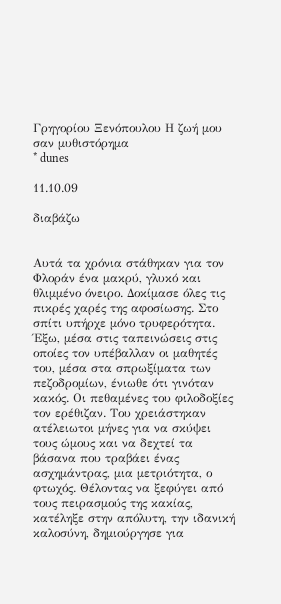Γρηγορίου Ξενόπουλου Η ζωή μου σαν μυθιστόρημα
* dunes

11.10.09

διαβάζω


Αυτά τα χρόνια στάθηκαν για τον Φλοράν ένα μακρύ, γλυκό και θλιμμένο όνειρο. Δοκίμασε όλες τις πικρές χαρές της αφοσίωσης. Στο σπίτι υπήρχε μόνο τρυφερότητα. Έξω, μέσα στις ταπεινώσεις στις οποίες τον υπέβαλλαν οι μαθητές του, μέσα στα σπρωξίματα των πεζοδρομίων, ένιωθε ότι γινόταν κακός. Οι πεθαμένες του φιλοδοξίες τον ερέθιζαν. Του χρειάστηκαν ατέλειωτοι μήνες για να σκύψει τους ώμους και να δεχτεί τα βάσανα που τραβάει ένας ασχημάντρας, μια μετριότητα, ο φτωχός. Θέλοντας να ξεφύγει από τους πειρασμούς της κακίας, κατέληξε στην απόλυτη, την ιδανική καλοσύνη, δημιούργησε για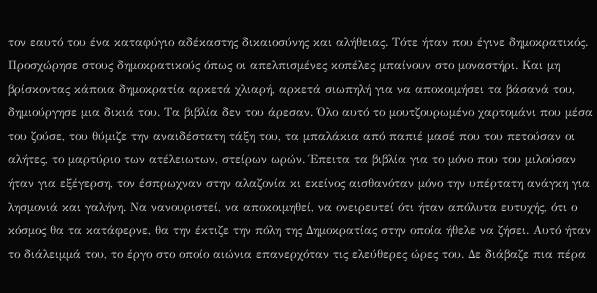τον εαυτό του ένα καταφύγιο αδέκαστης δικαιοσύνης και αλήθειας. Τότε ήταν που έγινε δημοκρατικός. Προσχώρησε στους δημοκρατικούς όπως οι απελπισμένες κοπέλες μπαίνουν στο μοναστήρι. Και μη βρίσκοντας κάποια δημοκρατία αρκετά χλιαρή, αρκετά σιωπηλή για να αποκοιμήσει τα βάσανά του, δημιούργησε μια δικιά του. Τα βιβλία δεν του άρεσαν. Όλο αυτό το μουτζουρωμένο χαρτομάνι που μέσα του ζούσε, του θύμιζε την αναιδέστατη τάξη του, τα μπαλάκια από παπιέ μασέ που του πετούσαν οι αλήτες, το μαρτύριο των ατέλειωτων, στείρων ωρών. Έπειτα τα βιβλία για το μόνο που του μιλούσαν ήταν για εξέγερση, τον έσπρωχναν στην αλαζονία κι εκείνος αισθανόταν μόνο την υπέρτατη ανάγκη για λησμονιά και γαλήνη. Να νανουριστεί, να αποκοιμηθεί, να ονειρευτεί ότι ήταν απόλυτα ευτυχής, ότι ο κόσμος θα τα κατάφερνε, θα την έκτιζε την πόλη της Δημοκρατίας στην οποία ήθελε να ζήσει. Αυτό ήταν το διάλειμμά του, το έργο στο οποίο αιώνια επανερχόταν τις ελεύθερες ώρες του. Δε διάβαζε πια πέρα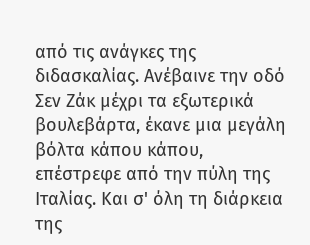από τις ανάγκες της διδασκαλίας. Ανέβαινε την οδό Σεν Ζάκ μέχρι τα εξωτερικά βουλεβάρτα, έκανε μια μεγάλη βόλτα κάπου κάπου, επέστρεφε από την πύλη της Ιταλίας. Και σ' όλη τη διάρκεια της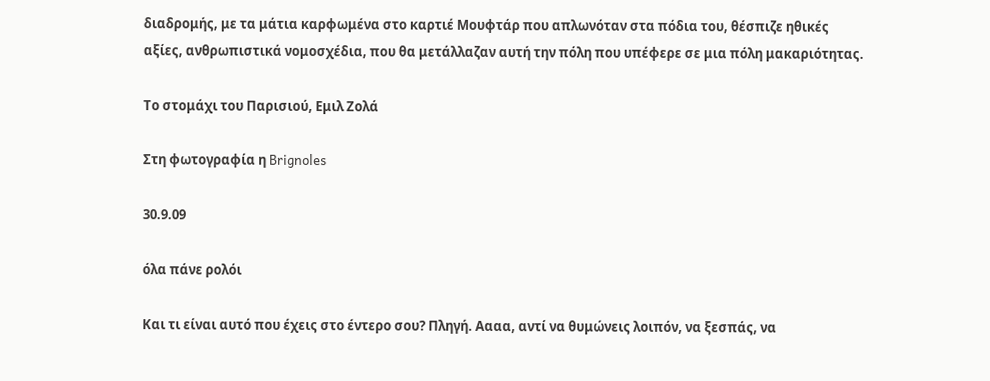διαδρομής, με τα μάτια καρφωμένα στο καρτιέ Μουφτάρ που απλωνόταν στα πόδια του, θέσπιζε ηθικές αξίες, ανθρωπιστικά νομοσχέδια, που θα μετάλλαζαν αυτή την πόλη που υπέφερε σε μια πόλη μακαριότητας.

Το στομάχι του Παρισιού, Εμιλ Ζολά

Στη φωτογραφία η Brignoles

30.9.09

όλα πάνε ρολόι

Και τι είναι αυτό που έχεις στο έντερο σου? Πληγή. Αααα, αντί να θυμώνεις λοιπόν, να ξεσπάς, να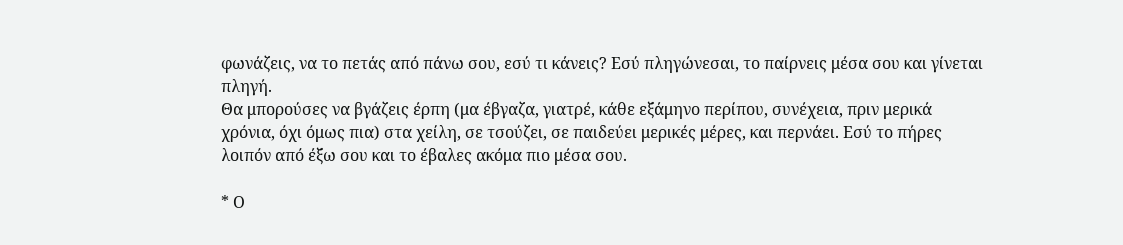φωνάζεις, να το πετάς από πάνω σου, εσύ τι κάνεις? Εσύ πληγώνεσαι, το παίρνεις μέσα σου και γίνεται πληγή.
Θα μπορούσες να βγάζεις έρπη (μα έβγαζα, γιατρέ, κάθε εξάμηνο περίπου, συνέχεια, πριν μερικά χρόνια, όχι όμως πια) στα χείλη, σε τσούζει, σε παιδεύει μερικές μέρες, και περνάει. Εσύ το πήρες λοιπόν από έξω σου και το έβαλες ακόμα πιο μέσα σου.

* Ο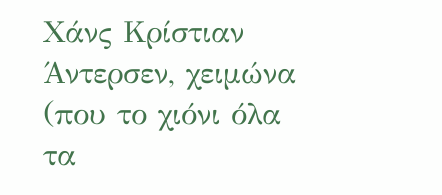Χάνς Κρίστιαν Άντερσεν, χειμώνα (που το χιόνι όλα τα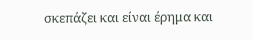σκεπάζει και είναι έρημα και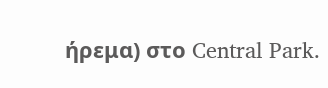ήρεμα) στο Central Park.